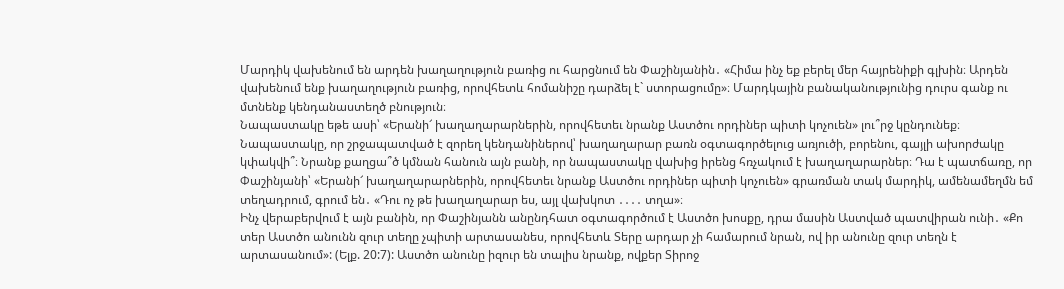Մարդիկ վախենում են արդեն խաղաղություն բառից ու հարցնում են Փաշինյանին․ «Հիմա ինչ եք բերել մեր հայրենիքի գլխին։ Արդեն վախենում ենք խաղաղություն բառից, որովհետև հոմանիշը դարձել է` ստորացումը»։ Մարդկային բանականությունից դուրս գանք ու մտնենք կենդանաստեղծ բնություն։
Նապաստակը եթե ասի՝ «Երանի՜ խաղաղարարներին, որովհետեւ նրանք Աստծու որդիներ պիտի կոչուեն» լու՞րջ կընդունեք։ Նապաստակը, որ շրջապատված է զորեղ կենդանիներով՝ խաղաղարար բառն օգտագործելուց առյուծի, բորենու, գայլի ախորժակը կփակվի՞։ Նրանք քաղցա՞ծ կմնան հանուն այն բանի, որ նապաստակը վախից իրենց հռչակում է խաղաղարարներ։ Դա է պատճառը, որ Փաշինյանի՝ «Երանի՜ խաղաղարարներին, որովհետեւ նրանք Աստծու որդիներ պիտի կոչուեն» գրառման տակ մարդիկ, ամենամեղմն եմ տեղադրում, գրում են․ «Դու ոչ թե խաղաղարար ես, այլ վախկոտ ․․․․ տղա»։
Ինչ վերաբերվում է այն բանին, որ Փաշինյանն անընդհատ օգտագործում է Աստծո խոսքը, դրա մասին Աստված պատվիրան ունի․ «Քո տեր Աստծո անունն զուր տեղը չպիտի արտասանես, որովհետև Տերը արդար չի համարում նրան, ով իր անունը զուր տեղն է արտասանում»: (Ելք. 20:7): Աստծո անունը իզուր են տալիս նրանք, ովքեր Տիրոջ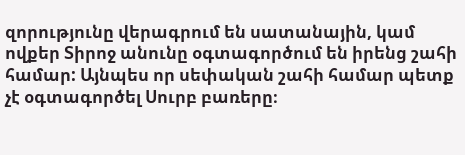զորությունը վերագրում են սատանային, կամ ովքեր Տիրոջ անունը օգտագործում են իրենց շահի համար: Այնպես որ սեփական շահի համար պետք չէ օգտագործել Սուրբ բառերը։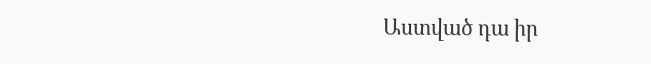Աստված դա իր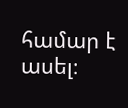համար է ասել։